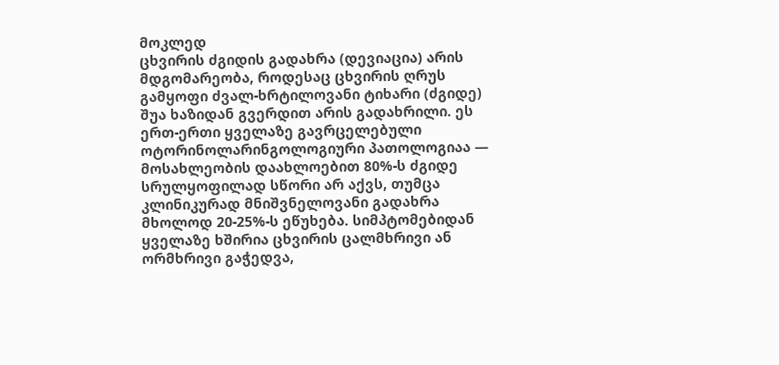მოკლედ
ცხვირის ძგიდის გადახრა (დევიაცია) არის მდგომარეობა, როდესაც ცხვირის ღრუს გამყოფი ძვალ-ხრტილოვანი ტიხარი (ძგიდე) შუა ხაზიდან გვერდით არის გადახრილი. ეს ერთ-ერთი ყველაზე გავრცელებული ოტორინოლარინგოლოგიური პათოლოგიაა — მოსახლეობის დაახლოებით 80%-ს ძგიდე სრულყოფილად სწორი არ აქვს, თუმცა კლინიკურად მნიშვნელოვანი გადახრა მხოლოდ 20-25%-ს ეწუხება. სიმპტომებიდან ყველაზე ხშირია ცხვირის ცალმხრივი ან ორმხრივი გაჭედვა,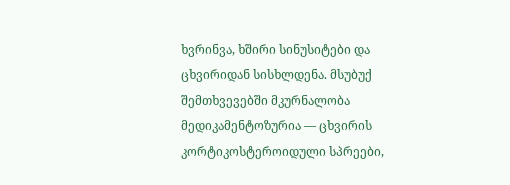ხვრინვა, ხშირი სინუსიტები და ცხვირიდან სისხლდენა. მსუბუქ შემთხვევებში მკურნალობა მედიკამენტოზურია — ცხვირის კორტიკოსტეროიდული სპრეები,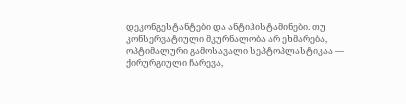დეკონგესტანტები და ანტიჰისტამინები. თუ კონსერვატიული მკურნალობა არ ეხმარება, ოპტიმალური გამოსავალი სეპტოპლასტიკაა — ქირურგიული ჩარევა,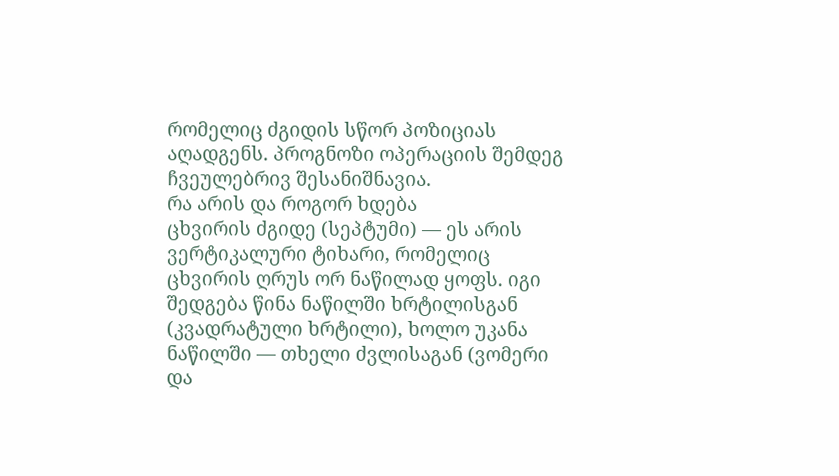რომელიც ძგიდის სწორ პოზიციას აღადგენს. პროგნოზი ოპერაციის შემდეგ ჩვეულებრივ შესანიშნავია.
რა არის და როგორ ხდება
ცხვირის ძგიდე (სეპტუმი) — ეს არის ვერტიკალური ტიხარი, რომელიც ცხვირის ღრუს ორ ნაწილად ყოფს. იგი შედგება წინა ნაწილში ხრტილისგან (კვადრატული ხრტილი), ხოლო უკანა ნაწილში — თხელი ძვლისაგან (ვომერი და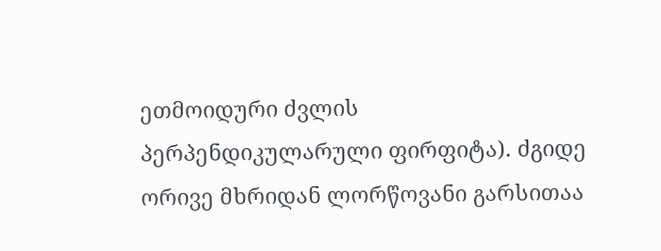ეთმოიდური ძვლის პერპენდიკულარული ფირფიტა). ძგიდე ორივე მხრიდან ლორწოვანი გარსითაა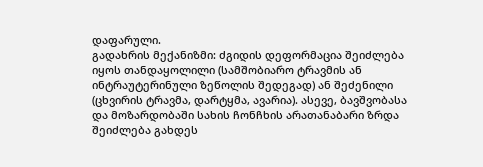დაფარული.
გადახრის მექანიზმი: ძგიდის დეფორმაცია შეიძლება იყოს თანდაყოლილი (სამშობიარო ტრავმის ან ინტრაუტერინული ზეწოლის შედეგად) ან შეძენილი (ცხვირის ტრავმა, დარტყმა, ავარია). ასევე, ბავშვობასა და მოზარდობაში სახის ჩონჩხის არათანაბარი ზრდა შეიძლება გახდეს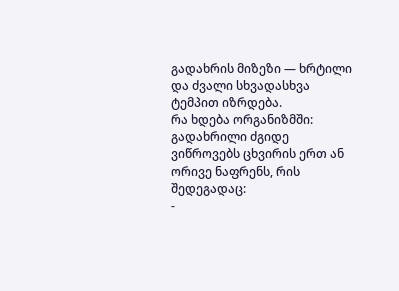გადახრის მიზეზი — ხრტილი და ძვალი სხვადასხვა ტემპით იზრდება.
რა ხდება ორგანიზმში: გადახრილი ძგიდე ვიწროვებს ცხვირის ერთ ან ორივე ნაფრენს, რის შედეგადაც:
-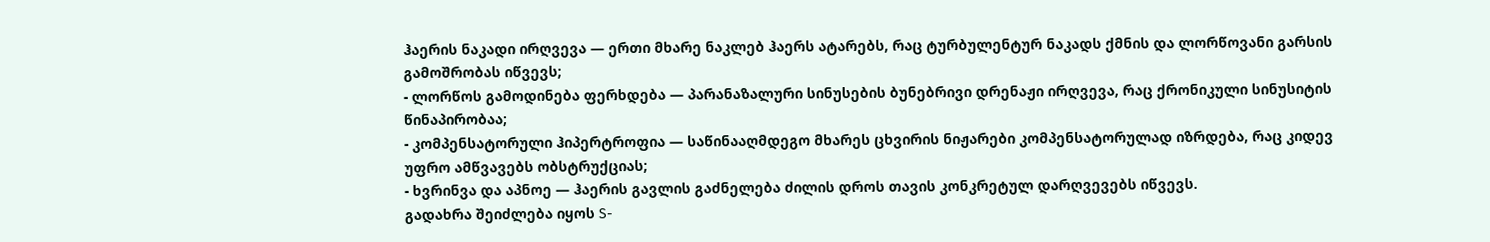ჰაერის ნაკადი ირღვევა — ერთი მხარე ნაკლებ ჰაერს ატარებს, რაც ტურბულენტურ ნაკადს ქმნის და ლორწოვანი გარსის გამოშრობას იწვევს;
- ლორწოს გამოდინება ფერხდება — პარანაზალური სინუსების ბუნებრივი დრენაჟი ირღვევა, რაც ქრონიკული სინუსიტის წინაპირობაა;
- კომპენსატორული ჰიპერტროფია — საწინააღმდეგო მხარეს ცხვირის ნიჟარები კომპენსატორულად იზრდება, რაც კიდევ უფრო ამწვავებს ობსტრუქციას;
- ხვრინვა და აპნოე — ჰაერის გავლის გაძნელება ძილის დროს თავის კონკრეტულ დარღვევებს იწვევს.
გადახრა შეიძლება იყოს S-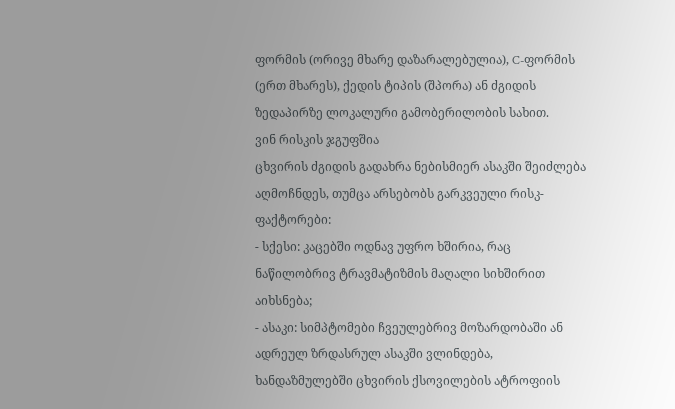ფორმის (ორივე მხარე დაზარალებულია), C-ფორმის (ერთ მხარეს), ქედის ტიპის (შპორა) ან ძგიდის ზედაპირზე ლოკალური გამობერილობის სახით.
ვინ რისკის ჯგუფშია
ცხვირის ძგიდის გადახრა ნებისმიერ ასაკში შეიძლება აღმოჩნდეს, თუმცა არსებობს გარკვეული რისკ-ფაქტორები:
- სქესი: კაცებში ოდნავ უფრო ხშირია, რაც ნაწილობრივ ტრავმატიზმის მაღალი სიხშირით აიხსნება;
- ასაკი: სიმპტომები ჩვეულებრივ მოზარდობაში ან ადრეულ ზრდასრულ ასაკში ვლინდება, ხანდაზმულებში ცხვირის ქსოვილების ატროფიის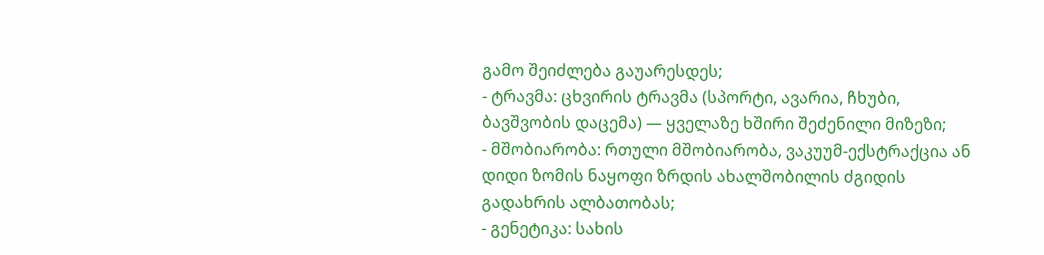გამო შეიძლება გაუარესდეს;
- ტრავმა: ცხვირის ტრავმა (სპორტი, ავარია, ჩხუბი, ბავშვობის დაცემა) — ყველაზე ხშირი შეძენილი მიზეზი;
- მშობიარობა: რთული მშობიარობა, ვაკუუმ-ექსტრაქცია ან დიდი ზომის ნაყოფი ზრდის ახალშობილის ძგიდის გადახრის ალბათობას;
- გენეტიკა: სახის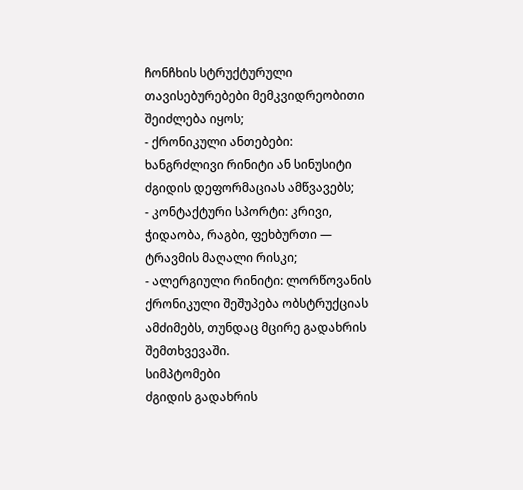ჩონჩხის სტრუქტურული თავისებურებები მემკვიდრეობითი შეიძლება იყოს;
- ქრონიკული ანთებები: ხანგრძლივი რინიტი ან სინუსიტი ძგიდის დეფორმაციას ამწვავებს;
- კონტაქტური სპორტი: კრივი, ჭიდაობა, რაგბი, ფეხბურთი — ტრავმის მაღალი რისკი;
- ალერგიული რინიტი: ლორწოვანის ქრონიკული შეშუპება ობსტრუქციას ამძიმებს, თუნდაც მცირე გადახრის შემთხვევაში.
სიმპტომები
ძგიდის გადახრის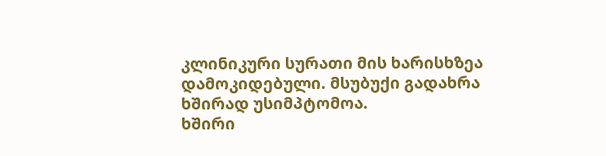კლინიკური სურათი მის ხარისხზეა დამოკიდებული. მსუბუქი გადახრა ხშირად უსიმპტომოა.
ხშირი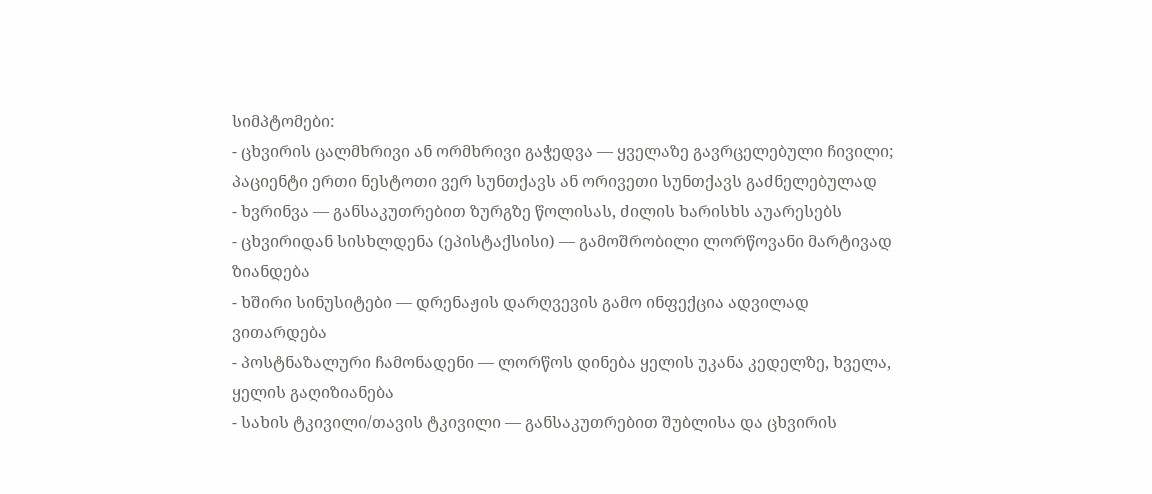სიმპტომები:
- ცხვირის ცალმხრივი ან ორმხრივი გაჭედვა — ყველაზე გავრცელებული ჩივილი; პაციენტი ერთი ნესტოთი ვერ სუნთქავს ან ორივეთი სუნთქავს გაძნელებულად
- ხვრინვა — განსაკუთრებით ზურგზე წოლისას, ძილის ხარისხს აუარესებს
- ცხვირიდან სისხლდენა (ეპისტაქსისი) — გამოშრობილი ლორწოვანი მარტივად ზიანდება
- ხშირი სინუსიტები — დრენაჟის დარღვევის გამო ინფექცია ადვილად ვითარდება
- პოსტნაზალური ჩამონადენი — ლორწოს დინება ყელის უკანა კედელზე, ხველა, ყელის გაღიზიანება
- სახის ტკივილი/თავის ტკივილი — განსაკუთრებით შუბლისა და ცხვირის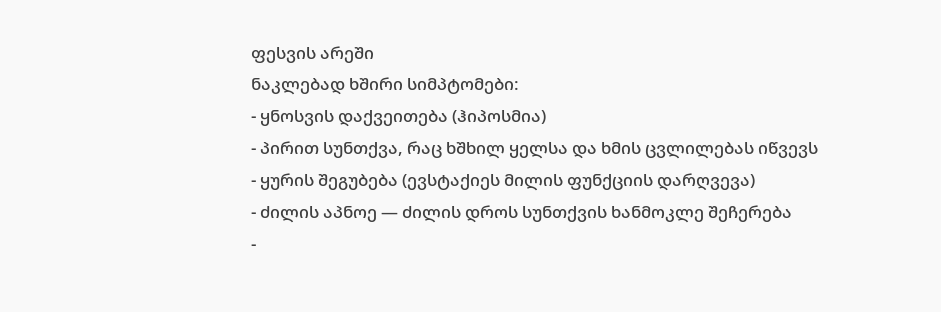ფესვის არეში
ნაკლებად ხშირი სიმპტომები:
- ყნოსვის დაქვეითება (ჰიპოსმია)
- პირით სუნთქვა, რაც ხშხილ ყელსა და ხმის ცვლილებას იწვევს
- ყურის შეგუბება (ევსტაქიეს მილის ფუნქციის დარღვევა)
- ძილის აპნოე — ძილის დროს სუნთქვის ხანმოკლე შეჩერება
-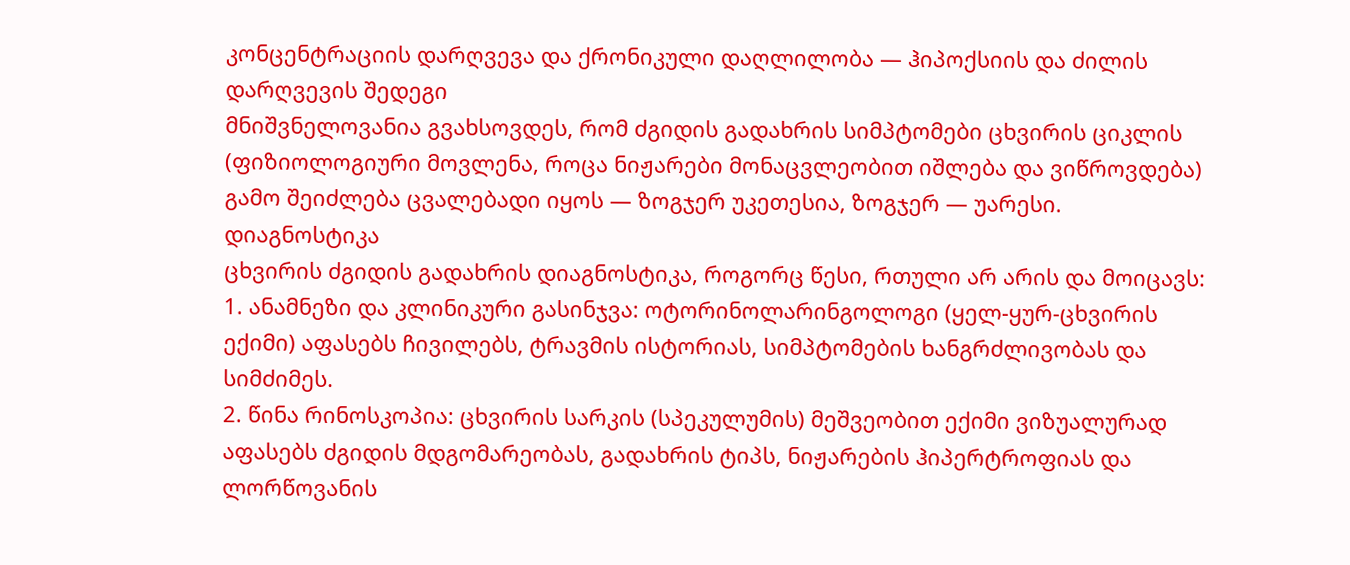კონცენტრაციის დარღვევა და ქრონიკული დაღლილობა — ჰიპოქსიის და ძილის დარღვევის შედეგი
მნიშვნელოვანია გვახსოვდეს, რომ ძგიდის გადახრის სიმპტომები ცხვირის ციკლის (ფიზიოლოგიური მოვლენა, როცა ნიჟარები მონაცვლეობით იშლება და ვიწროვდება) გამო შეიძლება ცვალებადი იყოს — ზოგჯერ უკეთესია, ზოგჯერ — უარესი.
დიაგნოსტიკა
ცხვირის ძგიდის გადახრის დიაგნოსტიკა, როგორც წესი, რთული არ არის და მოიცავს:
1. ანამნეზი და კლინიკური გასინჯვა: ოტორინოლარინგოლოგი (ყელ-ყურ-ცხვირის ექიმი) აფასებს ჩივილებს, ტრავმის ისტორიას, სიმპტომების ხანგრძლივობას და სიმძიმეს.
2. წინა რინოსკოპია: ცხვირის სარკის (სპეკულუმის) მეშვეობით ექიმი ვიზუალურად აფასებს ძგიდის მდგომარეობას, გადახრის ტიპს, ნიჟარების ჰიპერტროფიას და ლორწოვანის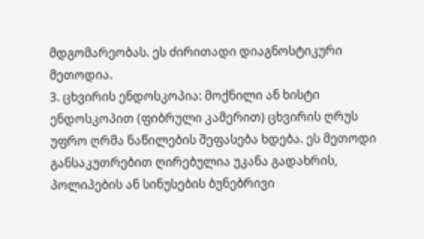მდგომარეობას. ეს ძირითადი დიაგნოსტიკური მეთოდია.
3. ცხვირის ენდოსკოპია: მოქნილი ან ხისტი ენდოსკოპით (ფიბრული კამერით) ცხვირის ღრუს უფრო ღრმა ნაწილების შეფასება ხდება. ეს მეთოდი განსაკუთრებით ღირებულია უკანა გადახრის, პოლიპების ან სინუსების ბუნებრივი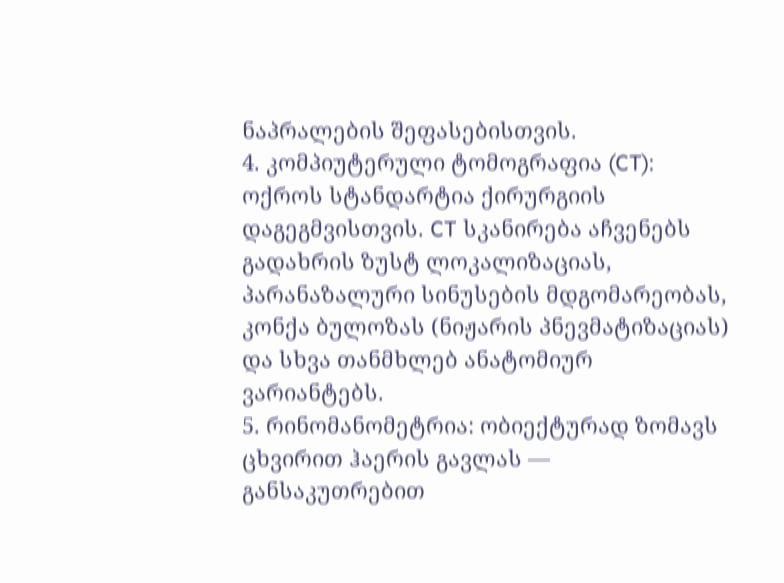ნაპრალების შეფასებისთვის.
4. კომპიუტერული ტომოგრაფია (CT): ოქროს სტანდარტია ქირურგიის დაგეგმვისთვის. CT სკანირება აჩვენებს გადახრის ზუსტ ლოკალიზაციას, პარანაზალური სინუსების მდგომარეობას, კონქა ბულოზას (ნიჟარის პნევმატიზაციას) და სხვა თანმხლებ ანატომიურ ვარიანტებს.
5. რინომანომეტრია: ობიექტურად ზომავს ცხვირით ჰაერის გავლას — განსაკუთრებით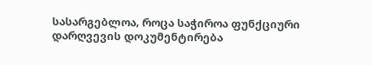სასარგებლოა, როცა საჭიროა ფუნქციური დარღვევის დოკუმენტირება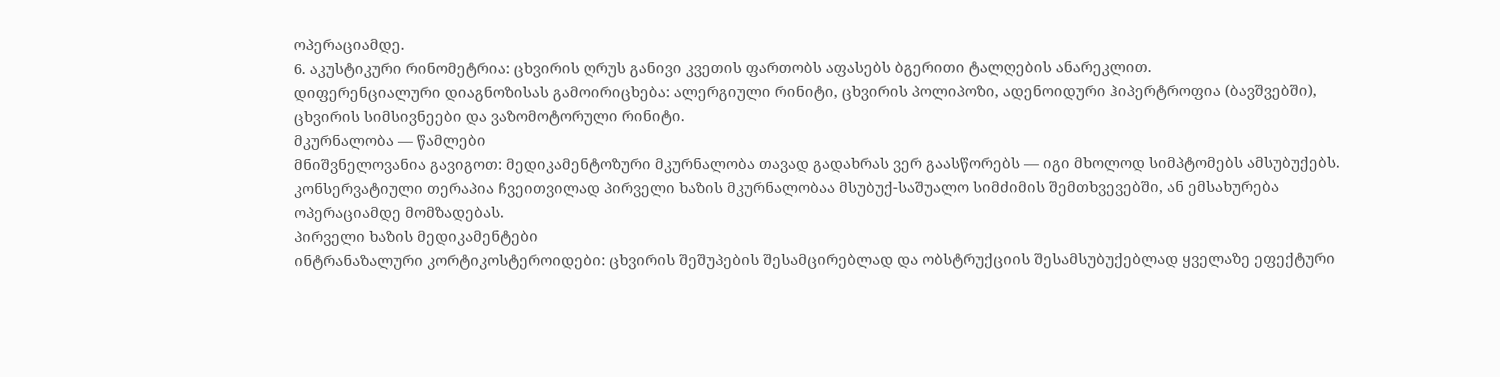ოპერაციამდე.
6. აკუსტიკური რინომეტრია: ცხვირის ღრუს განივი კვეთის ფართობს აფასებს ბგერითი ტალღების ანარეკლით.
დიფერენციალური დიაგნოზისას გამოირიცხება: ალერგიული რინიტი, ცხვირის პოლიპოზი, ადენოიდური ჰიპერტროფია (ბავშვებში), ცხვირის სიმსივნეები და ვაზომოტორული რინიტი.
მკურნალობა — წამლები
მნიშვნელოვანია გავიგოთ: მედიკამენტოზური მკურნალობა თავად გადახრას ვერ გაასწორებს — იგი მხოლოდ სიმპტომებს ამსუბუქებს. კონსერვატიული თერაპია ჩვეითვილად პირველი ხაზის მკურნალობაა მსუბუქ-საშუალო სიმძიმის შემთხვევებში, ან ემსახურება ოპერაციამდე მომზადებას.
პირველი ხაზის მედიკამენტები
ინტრანაზალური კორტიკოსტეროიდები: ცხვირის შეშუპების შესამცირებლად და ობსტრუქციის შესამსუბუქებლად ყველაზე ეფექტური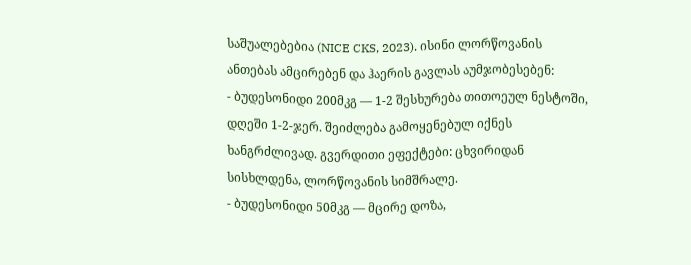საშუალებებია (NICE CKS, 2023). ისინი ლორწოვანის ანთებას ამცირებენ და ჰაერის გავლას აუმჯობესებენ:
- ბუდესონიდი 200მკგ — 1-2 შესხურება თითოეულ ნესტოში, დღეში 1-2-ჯერ. შეიძლება გამოყენებულ იქნეს ხანგრძლივად. გვერდითი ეფექტები: ცხვირიდან სისხლდენა, ლორწოვანის სიმშრალე.
- ბუდესონიდი 50მკგ — მცირე დოზა,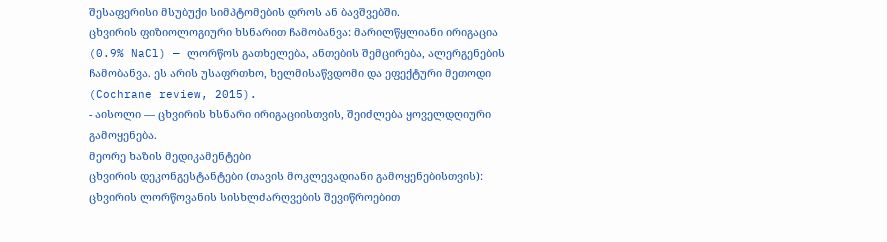შესაფერისი მსუბუქი სიმპტომების დროს ან ბავშვებში.
ცხვირის ფიზიოლოგიური ხსნარით ჩამობანვა: მარილწყლიანი ირიგაცია (0.9% NaCl) — ლორწოს გათხელება, ანთების შემცირება, ალერგენების ჩამობანვა. ეს არის უსაფრთხო, ხელმისაწვდომი და ეფექტური მეთოდი (Cochrane review, 2015).
- აისოლი — ცხვირის ხსნარი ირიგაციისთვის, შეიძლება ყოველდღიური გამოყენება.
მეორე ხაზის მედიკამენტები
ცხვირის დეკონგესტანტები (თავის მოკლევადიანი გამოყენებისთვის): ცხვირის ლორწოვანის სისხლძარღვების შევიწროებით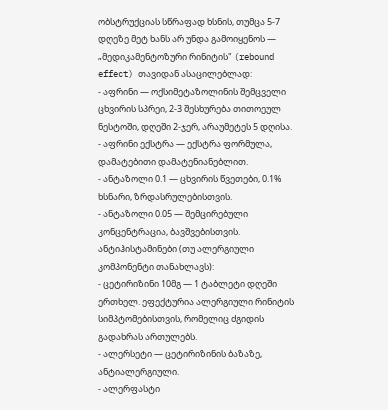ობსტრუქციას სწრაფად ხსნის, თუმცა 5-7 დღეზე მეტ ხანს არ უნდა გამოიყენოს — „მედიკამენტოზური რინიტის" (rebound effect) თავიდან ასაცილებლად:
- აფრინი — ოქსიმეტაზოლინის შემცველი ცხვირის სპრეი, 2-3 შესხურება თითოეულ ნესტოში, დღეში 2-ჯერ, არაუმეტეს 5 დღისა.
- აფრინი ექსტრა — ექსტრა ფორმულა, დამატებითი დამატენიანებლით.
- ანტაზოლი 0.1 — ცხვირის წვეთები, 0.1% ხსნარი, ზრდასრულებისთვის.
- ანტაზოლი 0.05 — შემცირებული კონცენტრაცია, ბავშვებისთვის.
ანტიჰისტამინები (თუ ალერგიული კომპონენტი თანახლავს):
- ცეტირიზინი 10მგ — 1 ტაბლეტი დღეში ერთხელ. ეფექტურია ალერგიული რინიტის სიმპტომებისთვის, რომელიც ძგიდის გადახრას ართულებს.
- ალერსეტი — ცეტირიზინის ბაზაზე, ანტიალერგიული.
- ალერფასტი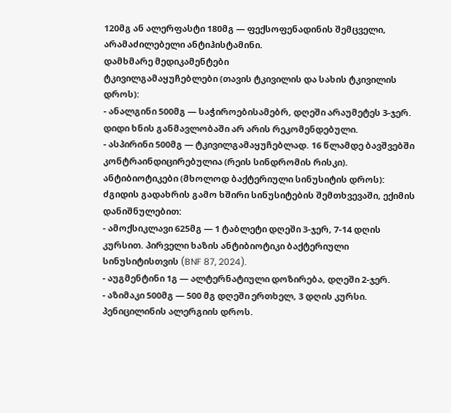120მგ ან ალერფასტი 180მგ — ფექსოფენადინის შემცველი, არამაძილებელი ანტიჰისტამინი.
დამხმარე მედიკამენტები
ტკივილგამაყუჩებლები (თავის ტკივილის და სახის ტკივილის დროს):
- ანალგინი 500მგ — საჭიროებისამებრ, დღეში არაუმეტეს 3-ჯერ. დიდი ხნის განმავლობაში არ არის რეკომენდებული.
- ასპირინი 500მგ — ტკივილგამაყუჩებლად. 16 წლამდე ბავშვებში კონტრაინდიცირებულია (რეის სინდრომის რისკი).
ანტიბიოტიკები (მხოლოდ ბაქტერიული სინუსიტის დროს): ძგიდის გადახრის გამო ხშირი სინუსიტების შემთხვევაში, ექიმის დანიშნულებით:
- ამოქსიკლავი 625მგ — 1 ტაბლეტი დღეში 3-ჯერ, 7-14 დღის კურსით. პირველი ხაზის ანტიბიოტიკი ბაქტერიული სინუსიტისთვის (BNF 87, 2024).
- აუგმენტინი 1გ — ალტერნატიული დოზირება, დღეში 2-ჯერ.
- აზიმაკი 500მგ — 500 მგ დღეში ერთხელ, 3 დღის კურსი. პენიცილინის ალერგიის დროს.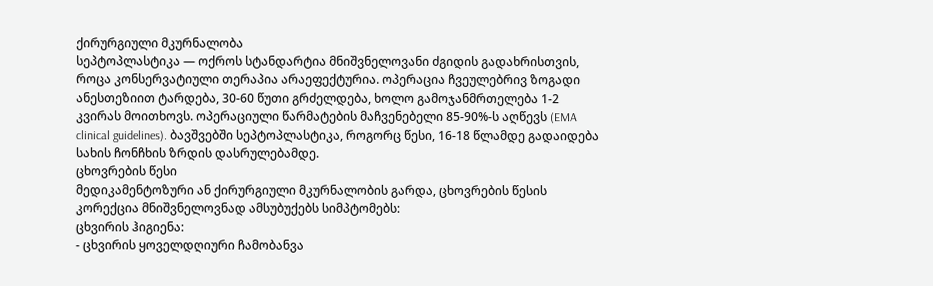ქირურგიული მკურნალობა
სეპტოპლასტიკა — ოქროს სტანდარტია მნიშვნელოვანი ძგიდის გადახრისთვის, როცა კონსერვატიული თერაპია არაეფექტურია. ოპერაცია ჩვეულებრივ ზოგადი ანესთეზიით ტარდება, 30-60 წუთი გრძელდება, ხოლო გამოჯანმრთელება 1-2 კვირას მოითხოვს. ოპერაციული წარმატების მაჩვენებელი 85-90%-ს აღწევს (EMA clinical guidelines). ბავშვებში სეპტოპლასტიკა, როგორც წესი, 16-18 წლამდე გადაიდება სახის ჩონჩხის ზრდის დასრულებამდე.
ცხოვრების წესი
მედიკამენტოზური ან ქირურგიული მკურნალობის გარდა, ცხოვრების წესის კორექცია მნიშვნელოვნად ამსუბუქებს სიმპტომებს:
ცხვირის ჰიგიენა:
- ცხვირის ყოველდღიური ჩამობანვა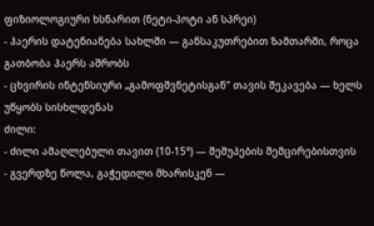ფიზიოლოგიური ხსნარით (ნეტი-პოტი ან სპრეი)
- ჰაერის დატენიანება სახლში — განსაკუთრებით ზამთარში, როცა გათბობა ჰაერს აშრობს
- ცხვირის ინტენსიური „გამოფშვნეტისგან" თავის შეკავება — ხელს უწყობს სისხლდენას
ძილი:
- ძილი ამაღლებული თავით (10-15°) — შეშუპების შემცირებისთვის
- გვერდზე წოლა, გაჭედილი მხარისკენ —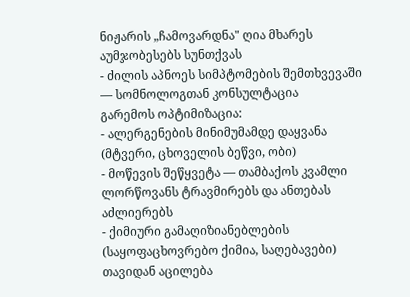ნიჟარის „ჩამოვარდნა" ღია მხარეს აუმჯობესებს სუნთქვას
- ძილის აპნოეს სიმპტომების შემთხვევაში — სომნოლოგთან კონსულტაცია
გარემოს ოპტიმიზაცია:
- ალერგენების მინიმუმამდე დაყვანა (მტვერი, ცხოველის ბეწვი, ობი)
- მოწევის შეწყვეტა — თამბაქოს კვამლი ლორწოვანს ტრავმირებს და ანთებას აძლიერებს
- ქიმიური გამაღიზიანებლების (საყოფაცხოვრებო ქიმია, საღებავები) თავიდან აცილება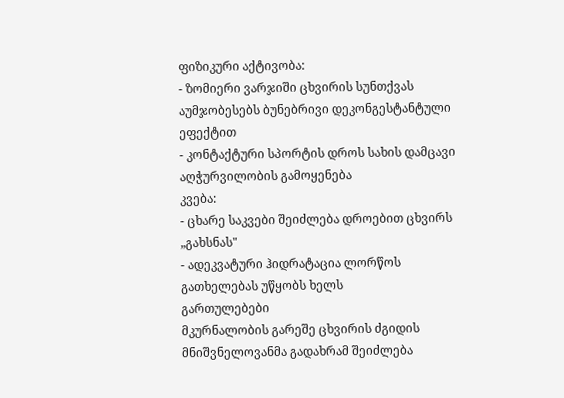ფიზიკური აქტივობა:
- ზომიერი ვარჯიში ცხვირის სუნთქვას აუმჯობესებს ბუნებრივი დეკონგესტანტული ეფექტით
- კონტაქტური სპორტის დროს სახის დამცავი აღჭურვილობის გამოყენება
კვება:
- ცხარე საკვები შეიძლება დროებით ცხვირს „გახსნას"
- ადეკვატური ჰიდრატაცია ლორწოს გათხელებას უწყობს ხელს
გართულებები
მკურნალობის გარეშე ცხვირის ძგიდის მნიშვნელოვანმა გადახრამ შეიძლება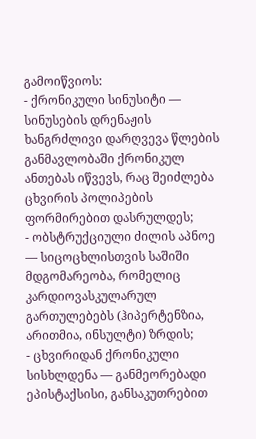გამოიწვიოს:
- ქრონიკული სინუსიტი — სინუსების დრენაჟის ხანგრძლივი დარღვევა წლების განმავლობაში ქრონიკულ ანთებას იწვევს, რაც შეიძლება ცხვირის პოლიპების ფორმირებით დასრულდეს;
- ობსტრუქციული ძილის აპნოე — სიცოცხლისთვის საშიში მდგომარეობა, რომელიც კარდიოვასკულარულ გართულებებს (ჰიპერტენზია, არითმია, ინსულტი) ზრდის;
- ცხვირიდან ქრონიკული სისხლდენა — განმეორებადი ეპისტაქსისი, განსაკუთრებით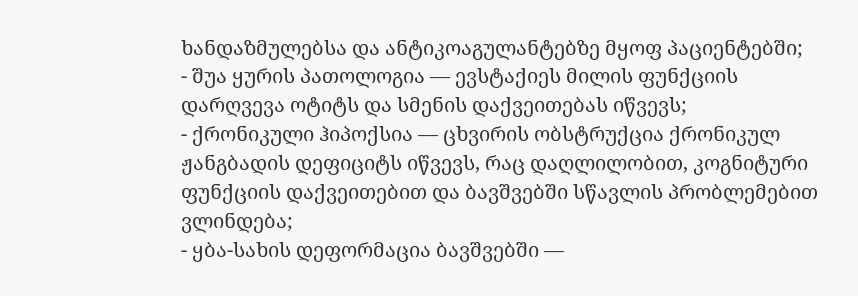ხანდაზმულებსა და ანტიკოაგულანტებზე მყოფ პაციენტებში;
- შუა ყურის პათოლოგია — ევსტაქიეს მილის ფუნქციის დარღვევა ოტიტს და სმენის დაქვეითებას იწვევს;
- ქრონიკული ჰიპოქსია — ცხვირის ობსტრუქცია ქრონიკულ ჟანგბადის დეფიციტს იწვევს, რაც დაღლილობით, კოგნიტური ფუნქციის დაქვეითებით და ბავშვებში სწავლის პრობლემებით ვლინდება;
- ყბა-სახის დეფორმაცია ბავშვებში —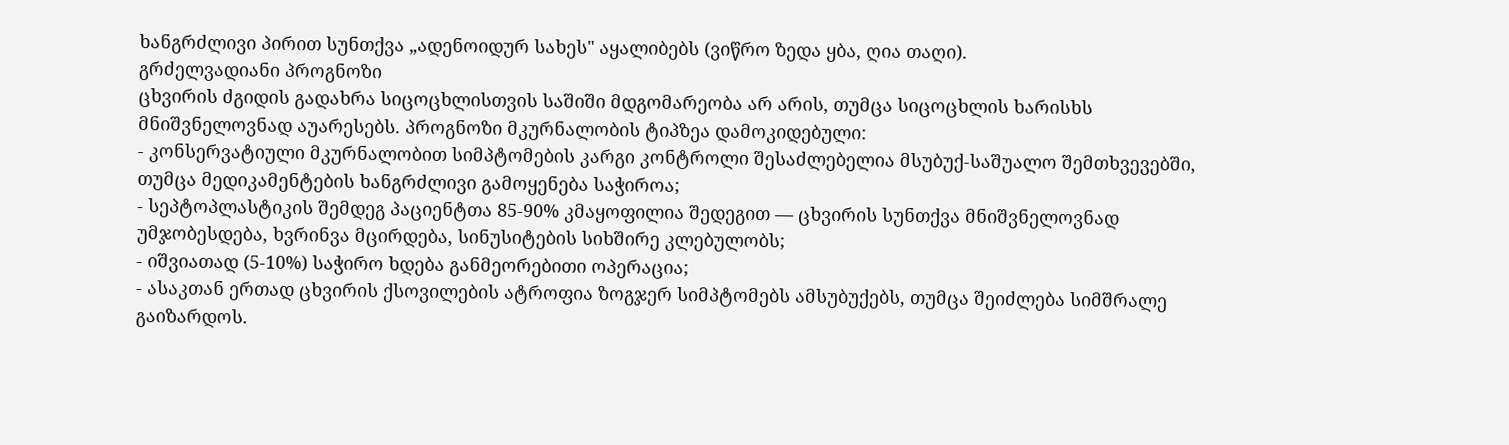ხანგრძლივი პირით სუნთქვა „ადენოიდურ სახეს" აყალიბებს (ვიწრო ზედა ყბა, ღია თაღი).
გრძელვადიანი პროგნოზი
ცხვირის ძგიდის გადახრა სიცოცხლისთვის საშიში მდგომარეობა არ არის, თუმცა სიცოცხლის ხარისხს მნიშვნელოვნად აუარესებს. პროგნოზი მკურნალობის ტიპზეა დამოკიდებული:
- კონსერვატიული მკურნალობით სიმპტომების კარგი კონტროლი შესაძლებელია მსუბუქ-საშუალო შემთხვევებში, თუმცა მედიკამენტების ხანგრძლივი გამოყენება საჭიროა;
- სეპტოპლასტიკის შემდეგ პაციენტთა 85-90% კმაყოფილია შედეგით — ცხვირის სუნთქვა მნიშვნელოვნად უმჯობესდება, ხვრინვა მცირდება, სინუსიტების სიხშირე კლებულობს;
- იშვიათად (5-10%) საჭირო ხდება განმეორებითი ოპერაცია;
- ასაკთან ერთად ცხვირის ქსოვილების ატროფია ზოგჯერ სიმპტომებს ამსუბუქებს, თუმცა შეიძლება სიმშრალე გაიზარდოს.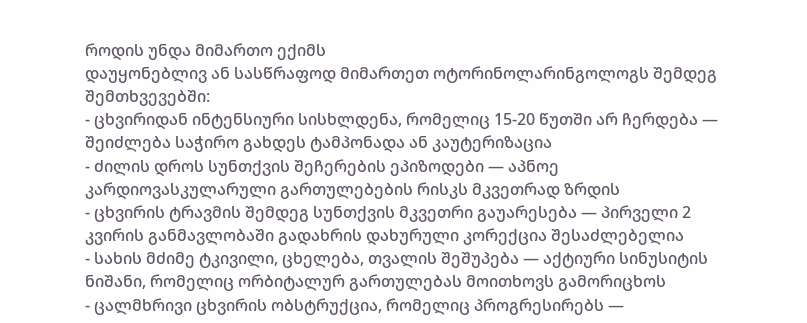როდის უნდა მიმართო ექიმს
დაუყონებლივ ან სასწრაფოდ მიმართეთ ოტორინოლარინგოლოგს შემდეგ შემთხვევებში:
- ცხვირიდან ინტენსიური სისხლდენა, რომელიც 15-20 წუთში არ ჩერდება — შეიძლება საჭირო გახდეს ტამპონადა ან კაუტერიზაცია
- ძილის დროს სუნთქვის შეჩერების ეპიზოდები — აპნოე კარდიოვასკულარული გართულებების რისკს მკვეთრად ზრდის
- ცხვირის ტრავმის შემდეგ სუნთქვის მკვეთრი გაუარესება — პირველი 2 კვირის განმავლობაში გადახრის დახურული კორექცია შესაძლებელია
- სახის მძიმე ტკივილი, ცხელება, თვალის შეშუპება — აქტიური სინუსიტის ნიშანი, რომელიც ორბიტალურ გართულებას მოითხოვს გამორიცხოს
- ცალმხრივი ცხვირის ობსტრუქცია, რომელიც პროგრესირებს —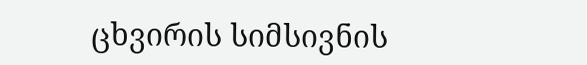ცხვირის სიმსივნის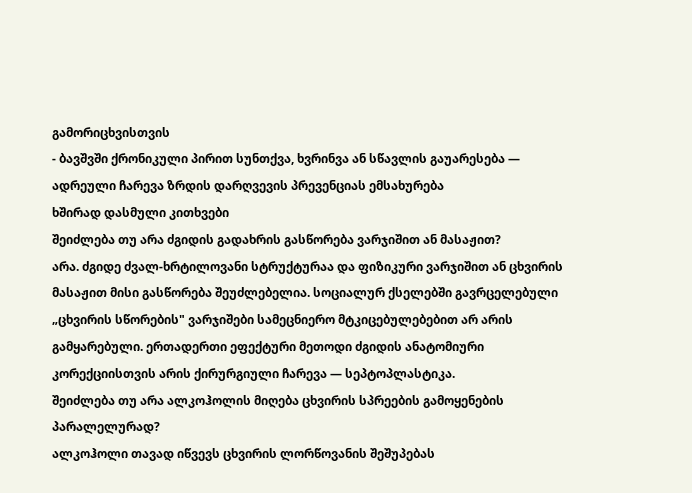გამორიცხვისთვის
- ბავშვში ქრონიკული პირით სუნთქვა, ხვრინვა ან სწავლის გაუარესება — ადრეული ჩარევა ზრდის დარღვევის პრევენციას ემსახურება
ხშირად დასმული კითხვები
შეიძლება თუ არა ძგიდის გადახრის გასწორება ვარჯიშით ან მასაჟით?
არა. ძგიდე ძვალ-ხრტილოვანი სტრუქტურაა და ფიზიკური ვარჯიშით ან ცხვირის მასაჟით მისი გასწორება შეუძლებელია. სოციალურ ქსელებში გავრცელებული „ცხვირის სწორების" ვარჯიშები სამეცნიერო მტკიცებულებებით არ არის გამყარებული. ერთადერთი ეფექტური მეთოდი ძგიდის ანატომიური კორექციისთვის არის ქირურგიული ჩარევა — სეპტოპლასტიკა.
შეიძლება თუ არა ალკოჰოლის მიღება ცხვირის სპრეების გამოყენების პარალელურად?
ალკოჰოლი თავად იწვევს ცხვირის ლორწოვანის შეშუპებას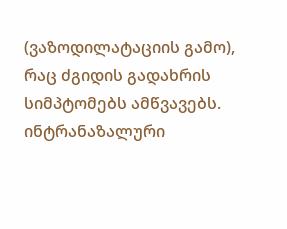(ვაზოდილატაციის გამო), რაც ძგიდის გადახრის სიმპტომებს ამწვავებს. ინტრანაზალური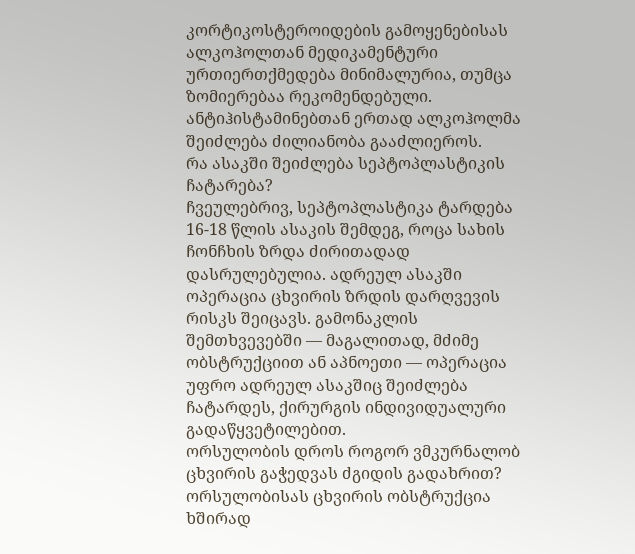კორტიკოსტეროიდების გამოყენებისას ალკოჰოლთან მედიკამენტური ურთიერთქმედება მინიმალურია, თუმცა ზომიერებაა რეკომენდებული. ანტიჰისტამინებთან ერთად ალკოჰოლმა შეიძლება ძილიანობა გააძლიეროს.
რა ასაკში შეიძლება სეპტოპლასტიკის ჩატარება?
ჩვეულებრივ, სეპტოპლასტიკა ტარდება 16-18 წლის ასაკის შემდეგ, როცა სახის ჩონჩხის ზრდა ძირითადად დასრულებულია. ადრეულ ასაკში ოპერაცია ცხვირის ზრდის დარღვევის რისკს შეიცავს. გამონაკლის შემთხვევებში — მაგალითად, მძიმე ობსტრუქციით ან აპნოეთი — ოპერაცია უფრო ადრეულ ასაკშიც შეიძლება ჩატარდეს, ქირურგის ინდივიდუალური გადაწყვეტილებით.
ორსულობის დროს როგორ ვმკურნალობ ცხვირის გაჭედვას ძგიდის გადახრით?
ორსულობისას ცხვირის ობსტრუქცია ხშირად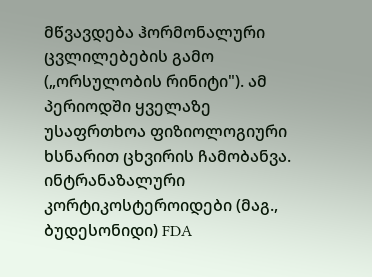მწვავდება ჰორმონალური ცვლილებების გამო („ორსულობის რინიტი"). ამ პერიოდში ყველაზე უსაფრთხოა ფიზიოლოგიური ხსნარით ცხვირის ჩამობანვა. ინტრანაზალური კორტიკოსტეროიდები (მაგ., ბუდესონიდი) FDA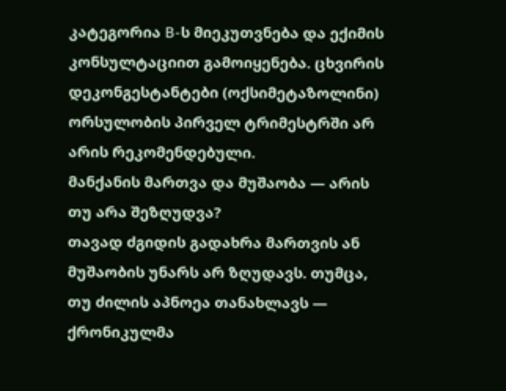კატეგორია B-ს მიეკუთვნება და ექიმის კონსულტაციით გამოიყენება. ცხვირის დეკონგესტანტები (ოქსიმეტაზოლინი) ორსულობის პირველ ტრიმესტრში არ არის რეკომენდებული.
მანქანის მართვა და მუშაობა — არის თუ არა შეზღუდვა?
თავად ძგიდის გადახრა მართვის ან მუშაობის უნარს არ ზღუდავს. თუმცა, თუ ძილის აპნოეა თანახლავს — ქრონიკულმა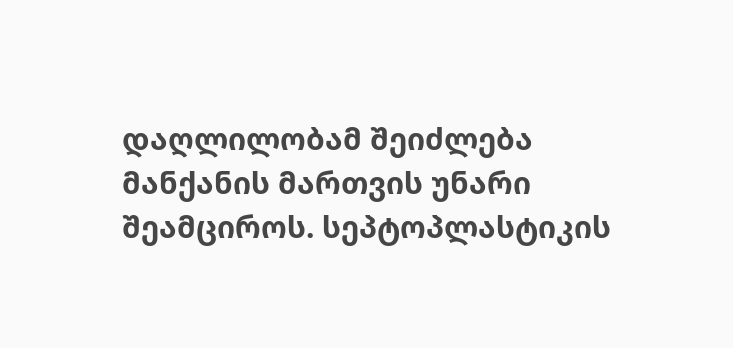დაღლილობამ შეიძლება მანქანის მართვის უნარი შეამციროს. სეპტოპლასტიკის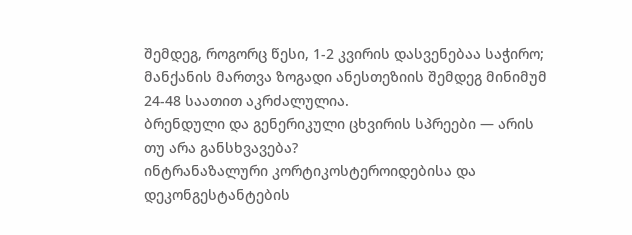შემდეგ, როგორც წესი, 1-2 კვირის დასვენებაა საჭირო; მანქანის მართვა ზოგადი ანესთეზიის შემდეგ მინიმუმ 24-48 საათით აკრძალულია.
ბრენდული და გენერიკული ცხვირის სპრეები — არის თუ არა განსხვავება?
ინტრანაზალური კორტიკოსტეროიდებისა და დეკონგესტანტების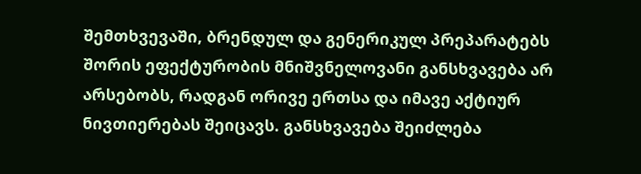შემთხვევაში, ბრენდულ და გენერიკულ პრეპარატებს შორის ეფექტურობის მნიშვნელოვანი განსხვავება არ არსებობს, რადგან ორივე ერთსა და იმავე აქტიურ ნივთიერებას შეიცავს. განსხვავება შეიძლება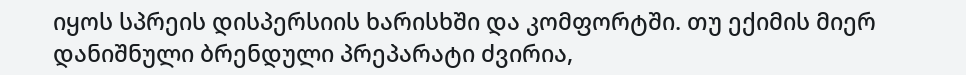იყოს სპრეის დისპერსიის ხარისხში და კომფორტში. თუ ექიმის მიერ დანიშნული ბრენდული პრეპარატი ძვირია,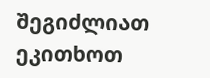შეგიძლიათ ეკითხოთ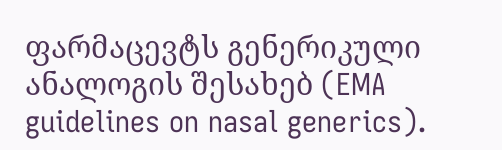ფარმაცევტს გენერიკული ანალოგის შესახებ (EMA guidelines on nasal generics).